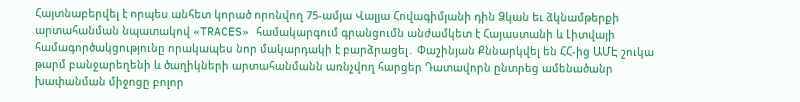Հայտնաբերվել է որպես անհետ կորած որոնվող 75-ամյա Վալյա Հովագիմյանի դին Ձկան եւ ձկնամթերքի արտահանման նպատակով «TRACES» համակարգում գրանցումն անժամկետ է Հայաստանի և Լիտվայի համագործակցությունը որակապես նոր մակարդակի է բարձրացել․ Փաշինյան Քննարկվել են ՀՀ-ից ԱՄԷ շուկա թարմ բանջարեղենի և ծաղիկների արտահանմանն առնչվող հարցեր Դատավորն ընտրեց ամենածանր խափանման միջոցը բոլոր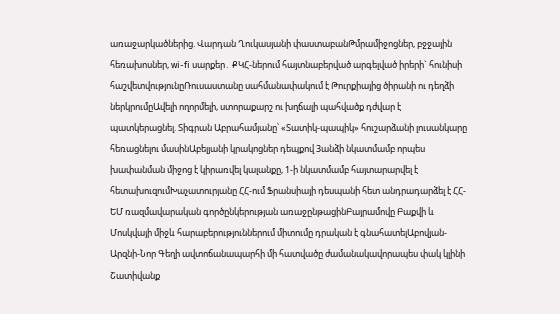առաջարկածներից. Վարդան Ղուկասյանի փաստաբանԹմրամիջոցներ, բջջային հեռախոսներ, wi-fi սարքեր․ ՔԿՀ-ներում հայտնաբերված արգելված իրերի` հունիսի հաշվետվությունըՌուսաստանը սահմանափակում է Թուրքիայից ծիրանի ու դեղձի ներկրումըԱվելի ողորմելի, ստորաքարշ ու խղճալի պահվածք դժվար է պատկերացնել. Տիգրան Աբրահամյանը՝ «Տատիկ-պապիկ» հուշարձանի լուսանկարը հեռացնելու մասինԱբելյանի կրակոցներ դեպքով 3անձի նկատմամբ որպես խափանման միջոց է կիրառվել կալանքը, 1-ի նկատմամբ հայտարարվել է հետախուզումԽաչատուրյանը ՀՀ-ում Ֆրանսիայի դեսպանի հետ անդրադարձել է ՀՀ-ԵՄ ռազմավարական գործընկերության առաջընթացինԲայրամովը Բաքվի և Մոսկվայի միջև հարաբերություններում միտումը դրական է գնահատելԱբովյան-Արզնի-Նոր Գեղի ավտոճանապարհի մի հատվածը ժամանակավորապես փակ կլինի Շատիվանք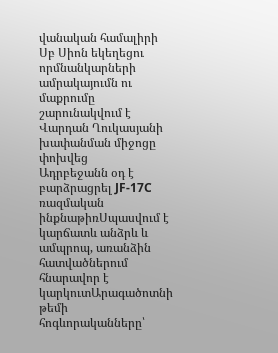վանական համալիրի Սբ Սիոն եկեղեցու որմնանկարների ամրակայումն ու մաքրումը շարունակվում է
Վարդան Ղուկասյանի խափանման միջոցը փոխվեց
Ադրբեջանն օդ է բարձրացրել JF-17C ռազմական ինքնաթիռՍպասվում է կարճատև անձրև և ամպրոպ, առանձին հատվածներում հնարավոր է կարկուտԱրագածոտնի թեմի հոգևորականները՝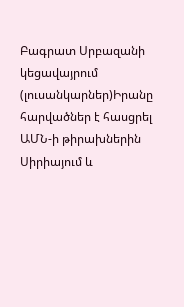Բագրատ Սրբազանի կեցավայրում (լուսանկարներ)Իրանը հարվածներ է հասցրել ԱՄՆ-ի թիրախներին Սիրիայում և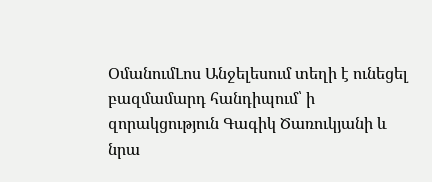ՕմանումԼոս Անջելեսում տեղի է ունեցել բազմամարդ հանդիպում՝ ի զորակցություն Գագիկ Ծառուկյանի և նրա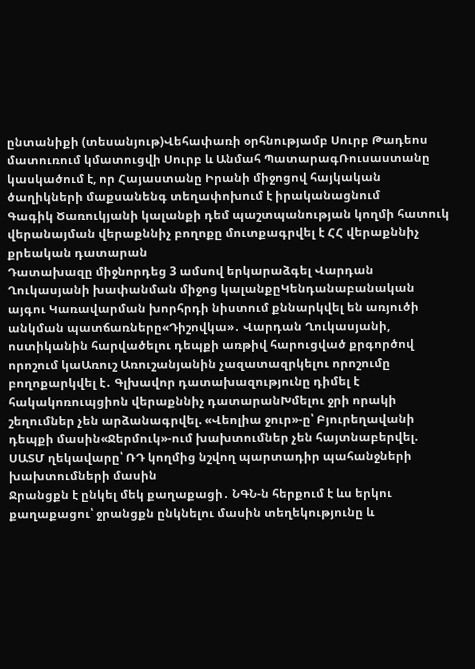ընտանիքի (տեսանյութ)Վեհափառի օրհնությամբ Սուրբ Թադեոս մատուռում կմատուցվի Սուրբ և Անմահ ՊատարագՌուսաստանը կասկածում է, որ Հայաստանը Իրանի միջոցով հայկական ծաղիկների մաքսանենգ տեղափոխում է իրականացնում
Գագիկ Ծառուկյանի կալանքի դեմ պաշտպանության կողմի հատուկ վերանայման վերաքննիչ բողոքը մուտքագրվել է ՀՀ վերաքննիչ քրեական դատարան
Դատախազը միջնորդեց 3 ամսով երկարաձգել Վարդան Ղուկասյանի խափանման միջոց կալանքըԿենդանաբանական այգու Կառավարման խորհրդի նիստում քննարկվել են առյուծի անկման պատճառները«Դիշովկա»․ Վարդան Ղուկասյանի, ոստիկանին հարվածելու դեպքի առթիվ հարուցված քրգործով որոշում կաԱռուշ Առուշանյանին չազատազրկելու որոշումը բողոքարկվել է․ Գլխավոր դատախազությունը դիմել է հակակոռուպցիոն վերաքննիչ դատարանԽմելու ջրի որակի շեղումներ չեն արձանագրվել. «Վեոլիա ջուր»-ը՝ Բյուրեղավանի դեպքի մասին«Ջերմուկ»-ում խախտումներ չեն հայտնաբերվել. ՍԱՏՄ ղեկավարը՝ ՌԴ կողմից նշվող պարտադիր պահանջների խախտումների մասին
Ջրանցքն է ընկել մեկ քաղաքացի․ ՆԳՆ-ն հերքում է ևս երկու քաղաքացու՝ ջրանցքն ընկնելու մասին տեղեկությունը և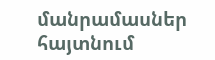մանրամասներ հայտնում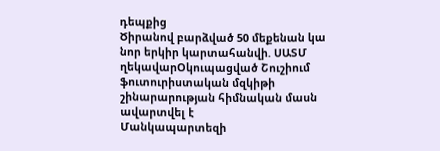դեպքից
Ծիրանով բարձված 50 մեքենան կա նոր երկիր կարտահանվի. ՍԱՏՄ ղեկավարՕկուպացված Շուշիում ֆուտուրիստական մզկիթի շինարարության հիմնական մասն ավարտվել է
Մանկապարտեզի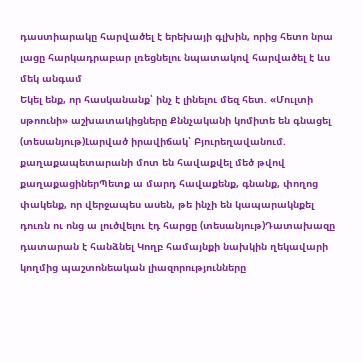դաստիարակը հարվածել է երեխայի գլխին, որից հետո նրա լացը հարկադրաբար լռեցնելու նպատակով հարվածել է ևս մեկ անգամ
Եկել ենք, որ հասկանանք՝ ինչ է լինելու մեզ հետ. «Մուլտի սթոունի» աշխատակիցները Քննչականի կոմիտե են գնացել (տեսանյութ)Լարված իրավիճակ՝ Բյուրեղավանում. քաղաքապետարանի մոտ են հավաքվել մեծ թվով քաղաքացիներՊետք ա մարդ հավաքենք, գնանք, փողոց փակենք, որ վերջապես ասեն, թե ինչի են կապարակնքել դուռն ու ոնց ա լուծվելու էդ հարցը (տեսանյութ)Դատախազը դատարան է հանձնել Կողբ համայնքի նախկին ղեկավարի կողմից պաշտոնեական լիազորությունները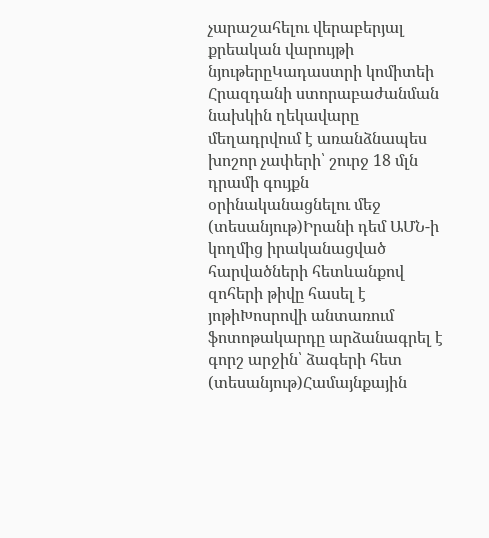չարաշահելու վերաբերյալ քրեական վարույթի նյութերըԿադաստրի կոմիտեի Հրազդանի ստորաբաժանման նախկին ղեկավարը մեղադրվում է առանձնապես խոշոր չափերի՝ շուրջ 18 մլն դրամի գույքն օրինականացնելու մեջ (տեսանյութ)Իրանի դեմ ԱՄՆ-ի կողմից իրականացված հարվածների հետևանքով զոհերի թիվը հասել է յոթիԽոսրովի անտառում ֆոտոթակարդը արձանագրել է գորշ արջին՝ ձագերի հետ (տեսանյութ)Համայնքային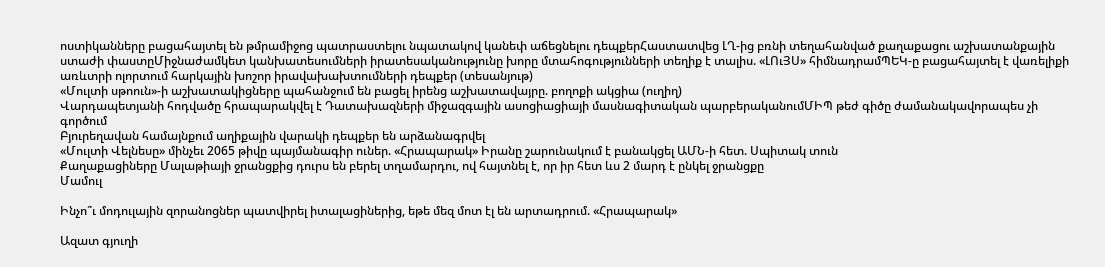ոստիկանները բացահայտել են թմրամիջոց պատրաստելու նպատակով կանեփ աճեցնելու դեպքերՀաստատվեց ԼՂ-ից բռնի տեղահանված քաղաքացու աշխատանքային ստաժի փաստըՄիջնաժամկետ կանխատեսումների իրատեսականությունը խորը մտահոգությունների տեղիք է տալիս. «ԼՈւՅՍ» հիմնադրամՊԵԿ-ը բացահայտել է վառելիքի առևտրի ոլորտում հարկային խոշոր իրավախախտումների դեպքեր (տեսանյութ)
«Մուլտի սթոուն»-ի աշխատակիցները պահանջում են բացել իրենց աշխատավայրը. բողոքի ակցիա (ուղիղ)
Վարդապետյանի հոդվածը հրապարակվել է Դատախազների միջազգային ասոցիացիայի մասնագիտական պարբերականումՄԻՊ թեժ գիծը ժամանակավորապես չի գործում
Բյուրեղավան համայնքում աղիքային վարակի դեպքեր են արձանագրվել
«Մուլտի Վելնեսը» մինչեւ 2065 թիվը պայմանագիր ուներ. «Հրապարակ» Իրանը շարունակում է բանակցել ԱՄՆ-ի հետ. Սպիտակ տուն
Քաղաքացիները Մալաթիայի ջրանցքից դուրս են բերել տղամարդու, ով հայտնել է, որ իր հետ ևս 2 մարդ է ընկել ջրանցքը
Մամուլ

Ինչո՞ւ մոդուլային զորանոցներ պատվիրել իտալացիներից, եթե մեզ մոտ էլ են արտադրում. «Հրապարակ»

Ազատ գյուղի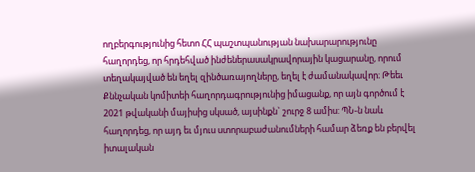ողբերգությունից հետո ՀՀ պաշտպանության նախարարությունը հաղորդեց, որ հրդեհված ինժեներասակրավորային կացարանը, որում տեղակայված են եղել զինծառայողները, եղել է ժամանակավոր։ Թեեւ Քննչական կոմիտեի հաղորդագրությունից իմացանք, որ այն գործում է 2021 թվականի մայիսից սկսած, այսինքն` շուրջ 8 ամիս: ՊՆ-ն նաև հաղորդեց, որ այդ եւ մյուս ստորաբաժանումների համար ձեռք են բերվել իտալական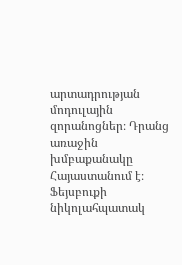արտադրության մոդուլային զորանոցներ։ Դրանց առաջին խմբաքանակը Հայաստանում է։ Ֆեյսբուքի նիկոլահպատակ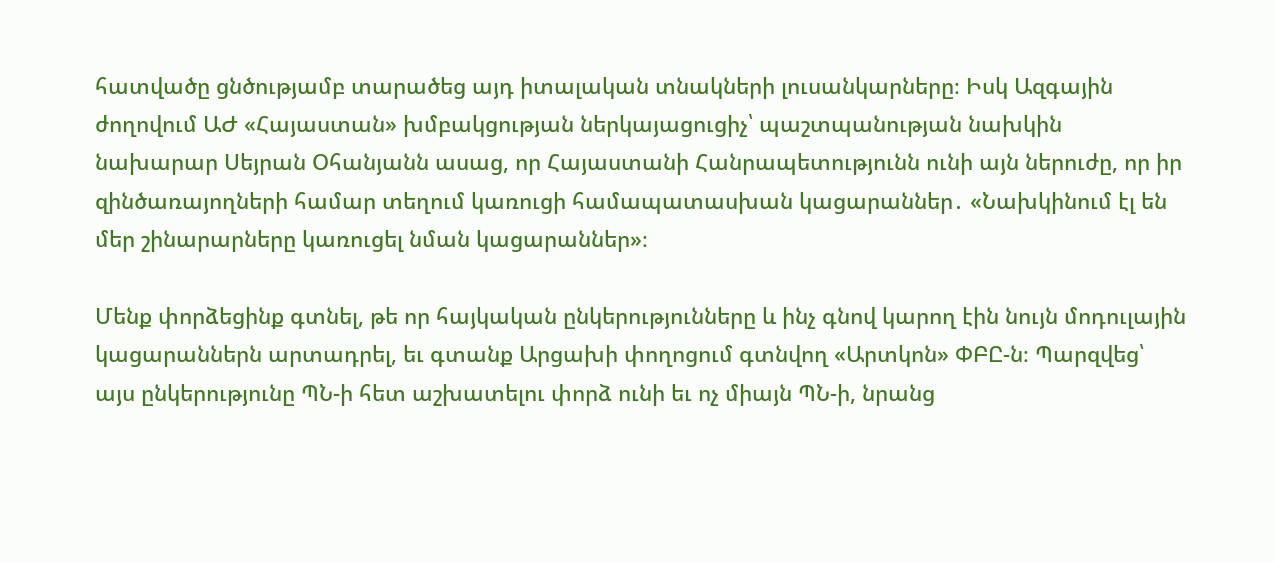հատվածը ցնծությամբ տարածեց այդ իտալական տնակների լուսանկարները։ Իսկ Ազգային ժողովում ԱԺ «Հայաստան» խմբակցության ներկայացուցիչ՝ պաշտպանության նախկին նախարար Սեյրան Օհանյանն ասաց, որ Հայաստանի Հանրապետությունն ունի այն ներուժը, որ իր զինծառայողների համար տեղում կառուցի համապատասխան կացարաններ․ «Նախկինում էլ են մեր շինարարները կառուցել նման կացարաններ»։

Մենք փորձեցինք գտնել, թե որ հայկական ընկերությունները և ինչ գնով կարող էին նույն մոդուլային կացարաններն արտադրել, եւ գտանք Արցախի փողոցում գտնվող «Արտկոն» ՓԲԸ-ն։ Պարզվեց՝ այս ընկերությունը ՊՆ-ի հետ աշխատելու փորձ ունի եւ ոչ միայն ՊՆ-ի, նրանց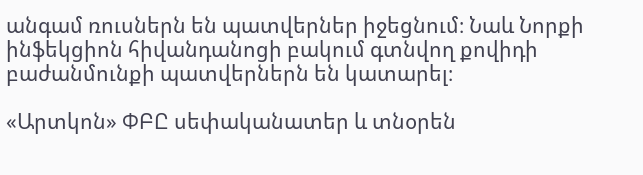անգամ ռուսներն են պատվերներ իջեցնում։ Նաև Նորքի ինֆեկցիոն հիվանդանոցի բակում գտնվող քովիդի բաժանմունքի պատվերներն են կատարել։

«Արտկոն» ՓԲԸ սեփականատեր և տնօրեն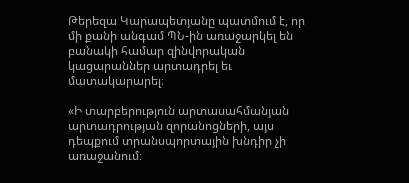Թերեզա Կարապետյանը պատմում է, որ  մի քանի անգամ ՊՆ-ին առաջարկել են բանակի համար զինվորական կացարաններ արտադրել եւ մատակարարել։

«Ի տարբերություն արտասահմանյան արտադրության զորանոցների, այս դեպքում տրանսպորտային խնդիր չի առաջանում։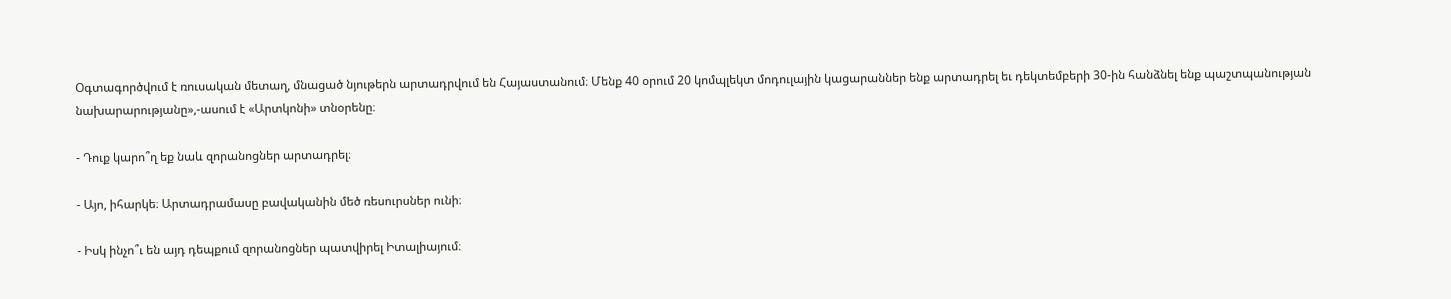Օգտագործվում է ռուսական մետաղ, մնացած նյութերն արտադրվում են Հայաստանում։ Մենք 40 օրում 20 կոմպլեկտ մոդուլային կացարաններ ենք արտադրել եւ դեկտեմբերի 30-ին հանձնել ենք պաշտպանության նախարարությանը»,-ասում է «Արտկոնի» տնօրենը։

- Դուք կարո՞ղ եք նաև զորանոցներ արտադրել։

- Այո, իհարկե։ Արտադրամասը բավականին մեծ ռեսուրսներ ունի։

- Իսկ ինչո՞ւ են այդ դեպքում զորանոցներ պատվիրել Իտալիայում։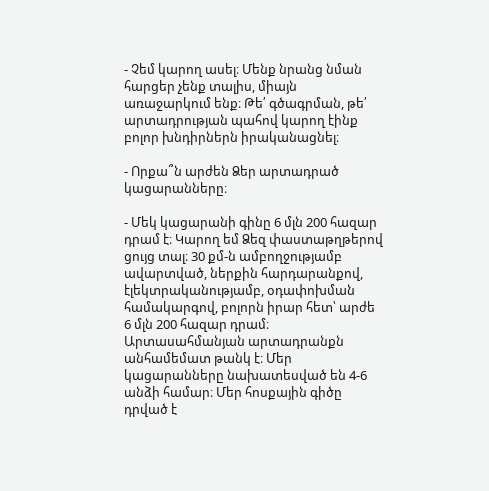- Չեմ կարող ասել։ Մենք նրանց նման հարցեր չենք տալիս, միայն առաջարկում ենք։ Թե՛ գծագրման, թե՛ արտադրության պահով կարող էինք բոլոր խնդիրներն իրականացնել։

- Որքա՞ն արժեն Ձեր արտադրած կացարանները։

- Մեկ կացարանի գինը 6 մլն 200 հազար դրամ է։ Կարող եմ Ձեզ փաստաթղթերով ցույց տալ։ 30 քմ-ն ամբողջությամբ ավարտված, ներքին հարդարանքով, էլեկտրականությամբ, օդափոխման համակարգով, բոլորն իրար հետ՝ արժե 6 մլն 200 հազար դրամ։ Արտասահմանյան արտադրանքն անհամեմատ թանկ է։ Մեր կացարանները նախատեսված են 4-6 անձի համար։ Մեր հոսքային գիծը դրված է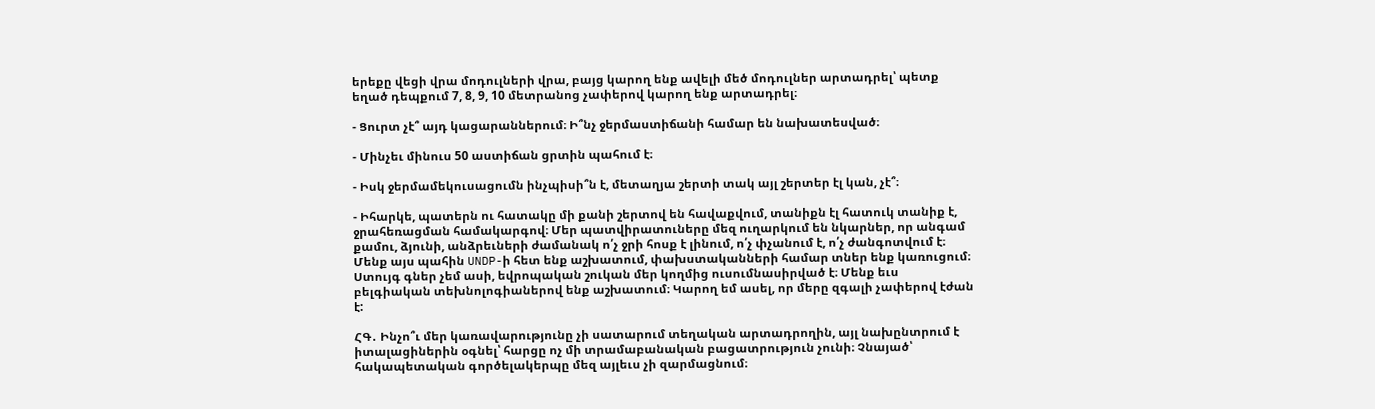երեքը վեցի վրա մոդուլների վրա, բայց կարող ենք ավելի մեծ մոդուլներ արտադրել՝ պետք եղած դեպքում 7, 8, 9, 10 մետրանոց չափերով կարող ենք արտադրել։

- Ցուրտ չէ՞ այդ կացարաններում։ Ի՞նչ ջերմաստիճանի համար են նախատեսված։

- Մինչեւ մինուս 50 աստիճան ցրտին պահում է։

- Իսկ ջերմամեկուսացումն ինչպիսի՞ն է, մետաղյա շերտի տակ այլ շերտեր էլ կան, չէ՞։

- Իհարկե, պատերն ու հատակը մի քանի շերտով են հավաքվում, տանիքն էլ հատուկ տանիք է, ջրահեռացման համակարգով։ Մեր պատվիրատուները մեզ ուղարկում են նկարներ, որ անգամ քամու, ձյունի, անձրեւների ժամանակ ո՛չ ջրի հոսք է լինում, ո՛չ փչանում է, ո՛չ ժանգոտվում է։ Մենք այս պահին UNDP-ի հետ ենք աշխատում, փախստականների համար տներ ենք կառուցում։ Ստույգ գներ չեմ ասի, եվրոպական շուկան մեր կողմից ուսումնասիրված է։ Մենք եւս բելգիական տեխնոլոգիաներով ենք աշխատում։ Կարող եմ ասել, որ մերը զգալի չափերով էժան է:

ՀԳ․ Ինչո՞ւ մեր կառավարությունը չի սատարում տեղական արտադրողին, այլ նախընտրում է իտալացիներին օգնել՝ հարցը ոչ մի տրամաբանական բացատրություն չունի։ Չնայած՝ հակապետական գործելակերպը մեզ այլեւս չի զարմացնում։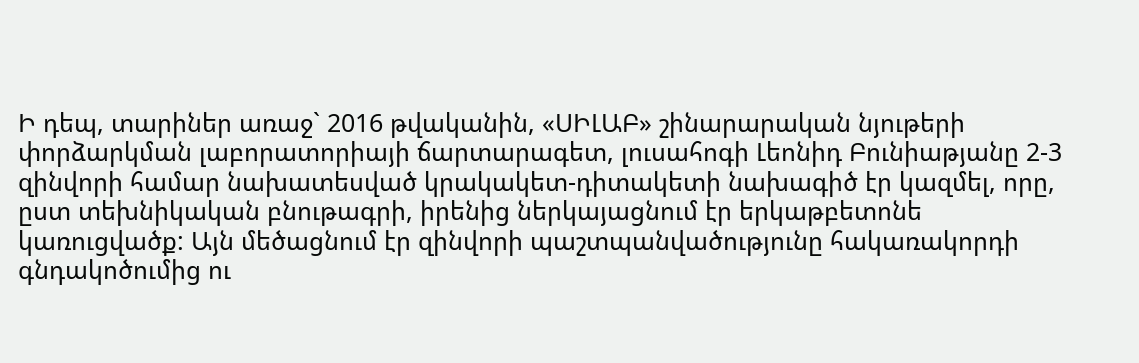Ի դեպ, տարիներ առաջ` 2016 թվականին, «ՍԻԼԱԲ» շինարարական նյութերի փորձարկման լաբորատորիայի ճարտարագետ, լուսահոգի Լեոնիդ Բունիաթյանը 2-3 զինվորի համար նախատեսված կրակակետ-դիտակետի նախագիծ էր կազմել, որը, ըստ տեխնիկական բնութագրի, իրենից ներկայացնում էր երկաթբետոնե կառուցվածք: Այն մեծացնում էր զինվորի պաշտպանվածությունը հակառակորդի գնդակոծումից ու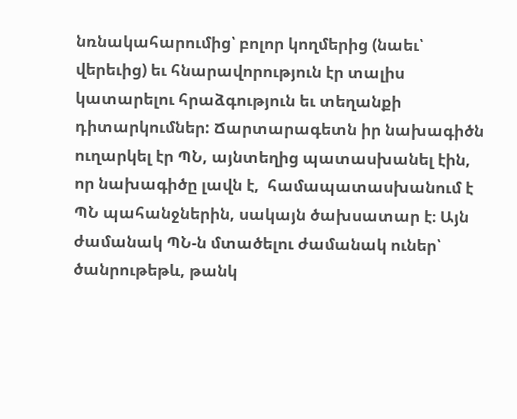նռնակահարումից՝ բոլոր կողմերից (նաեւ՝ վերեւից) եւ հնարավորություն էր տալիս կատարելու հրաձգություն եւ տեղանքի դիտարկումներ: Ճարտարագետն իր նախագիծն ուղարկել էր ՊՆ, այնտեղից պատասխանել էին, որ նախագիծը լավն է,  համապատասխանում է ՊՆ պահանջներին, սակայն ծախսատար է։ Այն ժամանակ ՊՆ-ն մտածելու ժամանակ ուներ՝ ծանրութեթև, թանկ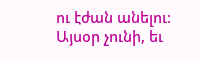ու էժան անելու։ Այսօր չունի, եւ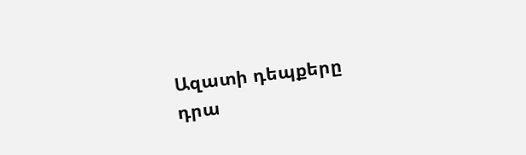Ազատի դեպքերը դրա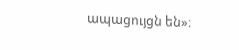ապացույցն են»։